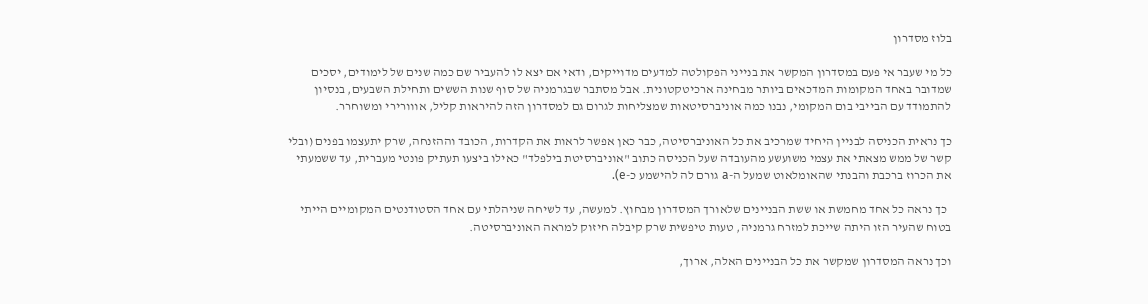בלוז מסדרון

כל מי שעבר אי פעם במסדרון המקשר את בנייני הפקולטה למדעים מדוייקים, ודאי אם יצא לו להעביר שם כמה שנים של לימודים, יסכים שמדובר באחד המקומות המדכאים ביותר מבחינה ארכיטקטונית. אבל מסתבר שבגרמניה של סוף שנות הששים ותחילת השבעים, בנסיון להתמודד עם הבייבי בום המקומי, נבנו כמה אוניברסיטאות שמצליחות לגרום גם למסדרון הזה להיראות קליל, אווורירי ומשוחרר.

כך נראית הכניסה לבניין היחיד שמרכיב את כל האוניברסיטה, כבר כאן אפשר לראות את הקדרות, הכובד וההזנחה, שרק יתעצמו בפנים (ובלי קשר של ממש מצאתי את עצמי משועשע מהעובדה שעל הכניסה כתוב "אוניברסיטת בילפלד" כאילו ביצעו תעתיק פונטי מעברית, עד ששמעתי את הכרוז ברכבת והבנתי שהאומלאוט שמעל ה-a גורם לה להישמע כ-e).

  כך נראה כל אחד מחמשת או ששת הבניינים שלאורך המסדרון מבחוץ. למעשה, עד לשיחה שניהלתי עם אחד הסטודנטים המקומיים הייתי בטוח שהעיר הזו היתה שייכת למזרח גרמניה, טעות טיפשית שרק קיבלה חיזוק למראה האוניברסיטה.

וכך נראה המסדרון שמקשר את כל הבניינים האלה, ארוך,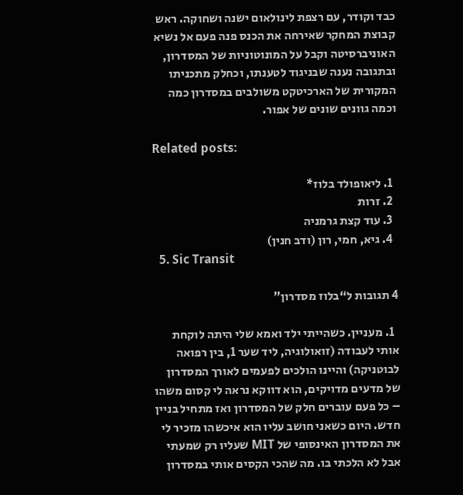כבד וקודר, עם רצפת לינולאום ישנה ושחוקה. ראש קבוצת המחקר שאירחה את הכנס פנה פעם אל נשיא האוניברסיטה וקבל על המונוטוניות של המסדרון, ובתגובה נענה שבניגוד לטענתו, וכחלק מתכניתו המקורית של הארכיטקט משולבים במסדרון כמה וכמה גוונים שונים של אפור.

Related posts:

  1. ליאופולד בלוז*
  2. זרות
  3. עוד קצת גרמניה
  4. גיא, חמי, רון (ודב חנין)
  5. Sic Transit

4 תגובות ל“בלוז מסדרון”

  1. מעניין. כשהייתי ילד ואמא שלי היתה לוקחת אותי לעבודה (זואולוגיה, ליד שער 1, בין רפואה לבוטניקה) והיינו הולכים לפעמים לאורך המסדרון של מדעים מדויקים, הוא דווקא נראה לי קסום משהו – כל פעם עוברים חלק של המסדרון ואז מתחיל בניין חדש. היום כשאני חושב עליו הוא איכשהו מזכיר לי את המסדרון האינסופי של MIT שעליו רק שמעתי אבל לא הלכתי בו. מה שהכי הקסים אותי במסדרון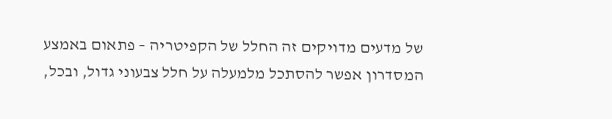של מדעים מדויקים זה החלל של הקפיטריה – פתאום באמצע המסדרון אפשר להסתכל מלמעלה על חלל צבעוני גדול, ובכל,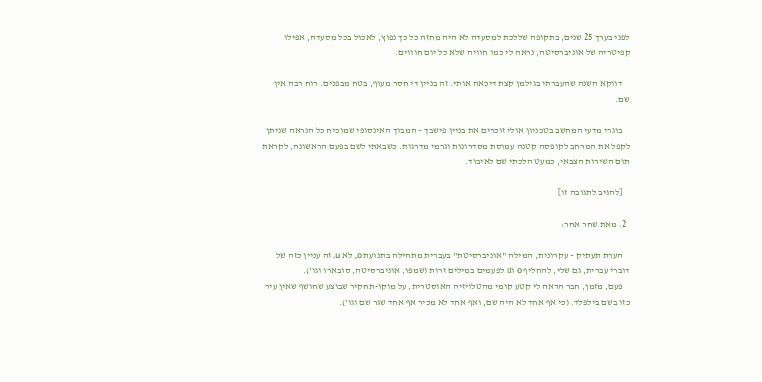לפני בערך 25 שנים, בתקופה שללכת למסעדה לא היה מחזה כל כך נפוץ, לאכול בכל מסעדה, אפילו קפיטריה של אוניברסיטה, נראה לי כמו חוויה שלא כל יום חוווים.

    דווקא השנה שהעברתי בגילמן קצת דיכאה אותי. זה בניין די חסר מעוף, בטח מבפנים. רוח רבה אין שם.

    בוגרי מדעי המחשב בטכניון אולי זוכרים את בניין פישבך – המבוך האינסופי שמוכיח כל הנראה שניתן לקפל את המרחב לקופסה קטנה עמוסת מסדרונות וגרמי מדרגות. כשבאתי לשם בפעם הראשונה, לקראת תום השירות הצבאי, כמעט הלכתי שם לאיבוד.

    [להגיב לתגובה זו]

  2. מאת שחר אחר:

    הערת תעתיק – עקרונית, המילה "אוניברסיטת" בעברית מתחילה בתנועת o, לא u. זה עניין כזה של דוברי עברית, גם שלי, להחליף o וu לפעמים במילים זרות (שמפו, אוניברסיטה, סובארו וגו').
    פעם, מזמן, חבר הראה לי קטע קומי מהטלויזיה האוסטרית, על מוקו-תחקיר שבוצע שחושף שאין עיר כזו בשם בילפלד. (כי אף אחד לא היה שם, ואף אחד לא מכיר אף אחד שגר שם וגו').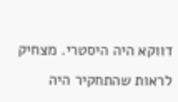דווקא היה היסטרי. מצחיק לראות שהתחקיר היה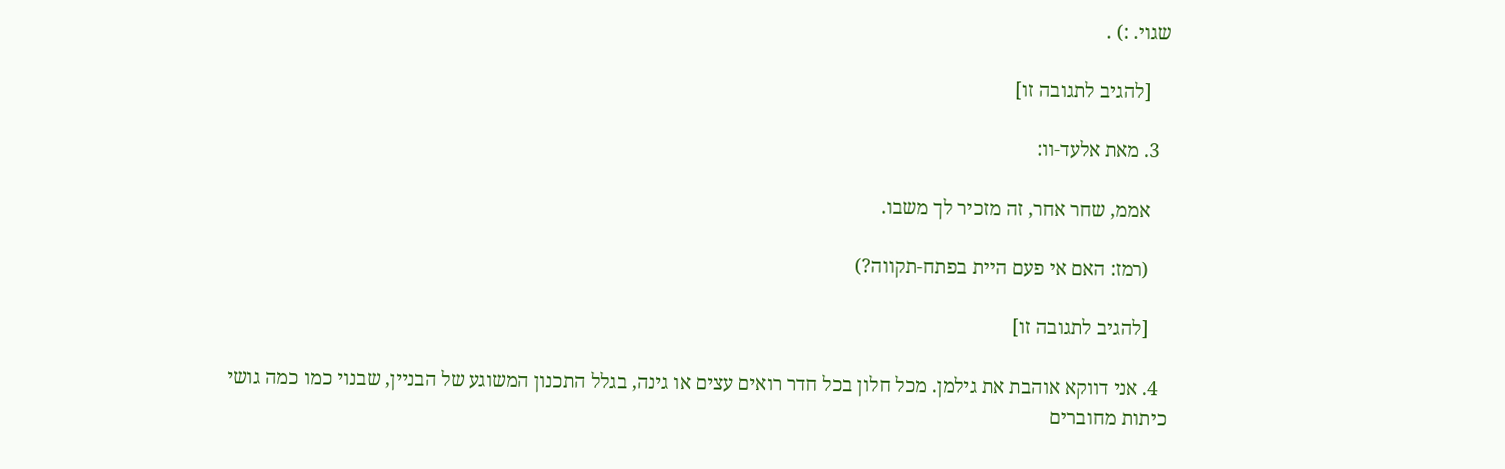שגוי. :) .

    [להגיב לתגובה זו]

  3. מאת אלעד-וו:

    אממ, שחר אחר, זה מזכיר לך משבו.

    (רמז: האם אי פעם היית בפתח-תקווה?)

    [להגיב לתגובה זו]

  4. אני דווקא אוהבת את גילמן. מכל חלון בכל חדר רואים עצים או גינה, בגלל התכנון המשוגע של הבניין, שבנוי כמו כמה גושי כיתות מחוברים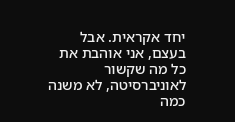יחד אקראית. אבל בעצם, אני אוהבת את כל מה שקשור לאוניברסיטה, לא משנה כמה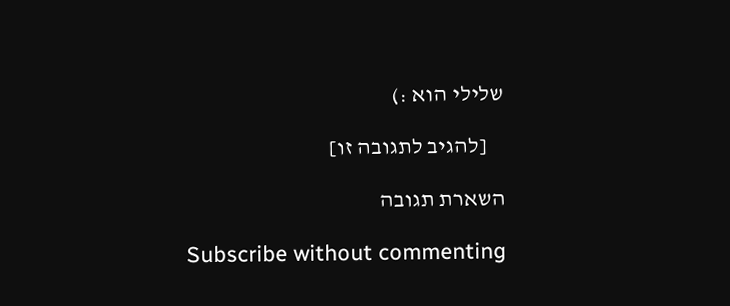שלילי הוא :)

    [להגיב לתגובה זו]

השארת תגובה

Subscribe without commenting